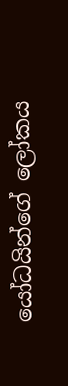යෝධයින්ගේ ලෝකය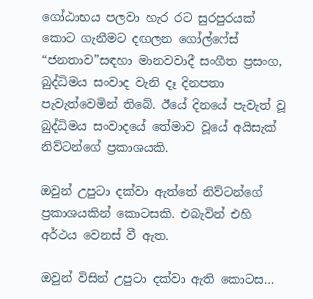ගෝඨාභය පලවා හැර රට සුරපුරයක් කොට ගැනීමට දඟලන ගෝල්ෆේස් “ජනතාව”සඳහා මානවවාදී සංගීත ප්‍රසංග, බුද්ධිමය සංවාද වැනි දෑ දිනපතා පැවැත්වෙමින් තිබේ. ඊයේ දිනයේ පැවැත් වූ බුද්ධිමය සංවාදයේ තේමාව වූයේ අයිසැක් නිව්ටන්ගේ ප්‍රකාශයකි.

ඔවුන් උපුටා දක්වා ඇත්තේ නිව්ටන්ගේ ප්‍රකාශයකින් කොටසකි. එබැවින් එහි අර්ථය වෙනස් වී ඇත.

ඔවුන් විසින් උපුටා දක්වා ඇති කොටස…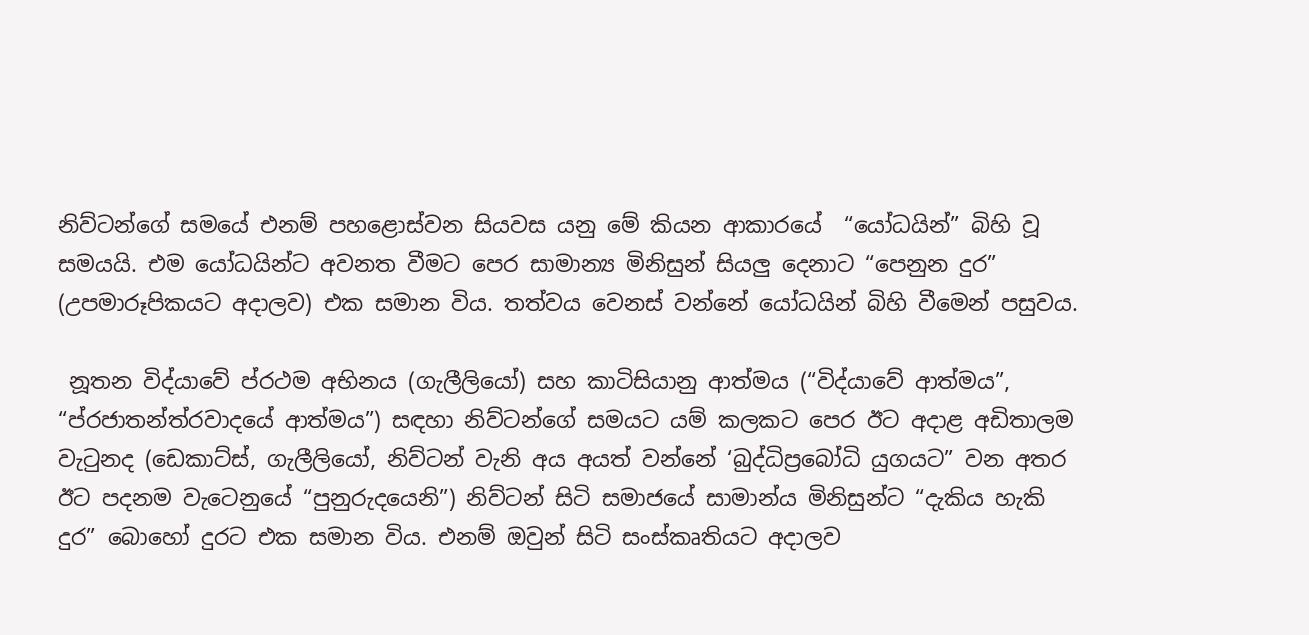නිව්ටන්ගේ සමයේ එනම් පහළොස්වන සියවස යනු මේ කියන ආකාරයේ  “යෝධයින්” බිහි වූ සමයයි. එම යෝධයින්ට අවනත වීමට පෙර සාමාන්‍ය මිනිසුන් සියලු දෙනාට “පෙනුන දුර” (උපමාරූපිකයට අදාලව) එක සමාන විය. තත්වය වෙනස් වන්නේ යෝධයින් බිහි වීමෙන් පසුවය.

 නූතන විද්යාවේ ප්රථම අභිනය (ගැලීලියෝ) සහ කාටිසියානු ආත්මය (“විද්යාවේ ආත්මය”, “ප්රජාතන්ත්රවාදයේ ආත්මය”) සඳහා නිව්ටන්ගේ සමයට යම් කලකට පෙර ඊට අදාළ අඩිතාලම වැටුනද (ඩෙකාට්ස්, ගැලීලියෝ, නිව්ටන් වැනි අය අයත් වන්නේ ‘බුද්ධිප්‍රබෝධි යුගයට” වන අතර ඊට පදනම වැටෙනුයේ “පුනුරුදයෙනි”) නිව්ටන් සිටි සමාජයේ සාමාන්ය මිනිසුන්ට “දැකිය හැකි දුර” බොහෝ දුරට එක සමාන විය. එනම් ඔවුන් සිටි සංස්කෘතියට අදාලව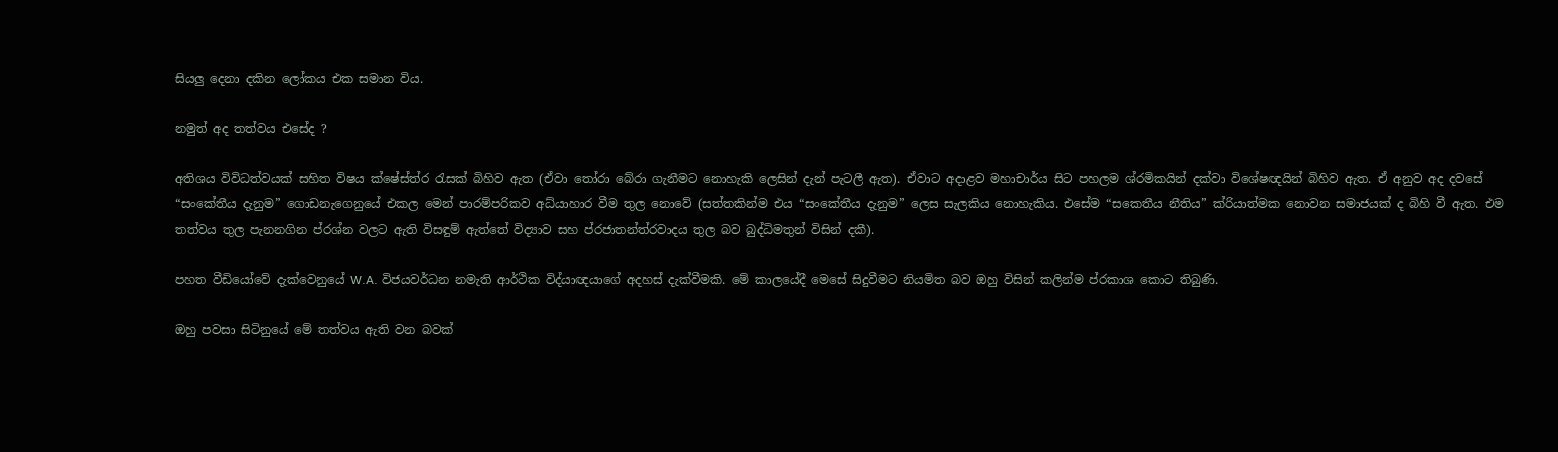සියලු දෙනා දකින ලෝකය එක සමාන විය.

නමුත් අද තත්වය එසේද ?

අතිශය විවිධත්වයක් සහිත විෂය ක්ෂේස්ත්ර රැසක් බිහිව ඇත (ඒවා තෝරා බේරා ගැනීමට නොහැකි ලෙසින් දැන් පැටලී ඇත). ඒවාට අදාළව මහාචාර්ය සිට පහලම ශ්රමිකයින් දක්වා විශේෂඥයින් බිහිව ඇත. ඒ අනුව අද දවසේ “සංකේතීය දැනුම” ගොඩනැගෙනුයේ එකල මෙන් පාරම්පරිකව අධ්යාහාර වීම තුල නොවේ (සත්තකින්ම එය “සංකේතීය දැනුම” ලෙස සැලකිය නොහැකිය. එසේම “සකෙතීය නීතිය” ක්රියාත්මක නොවන සමාජයක් ද බිහි වී ඇත. එම තත්වය තුල පැනනගින ප්රශ්න වලට ඇති විසඳුම් ඇත්තේ විද්‍යාව සහ ප්රජාතන්ත්රවාදය තුල බව බුද්ධිමතුන් විසින් දකී).

පහත වීඩියෝවේ දැක්වෙනුයේ W.A. විජයවර්ධන නමැති ආර්ථික විද්යාඥයාගේ අදහස් දැක්වීමකි. මේ කාලයේදී මෙසේ සිදුවීමට නියමිත බව ඔහු විසින් කලින්ම ප්රකාශ කොට තිබුණි.

ඔහු පවසා සිටිනුයේ මේ තත්වය ඇති වන බවක්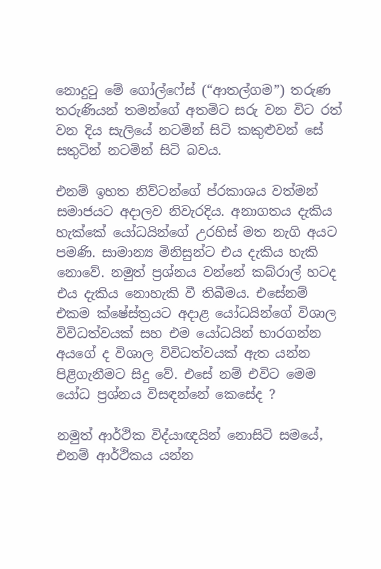නොදුටු මේ ගෝල්ෆේස් (“ආතල්ගම”) තරුණ තරුණියන් තමන්ගේ අතමිට සරු වන විට රත් වන දිය සැලියේ නටමින් සිටි කකුළුවන් සේ සතුටින් නටමින් සිටි බවය.

එනම් ඉහත නිව්ටන්ගේ ප්රකාශය වත්මන් සමාජයට අදාලව නිවැරදිය. අනාගතය දැකිය හැක්කේ යෝධයින්ගේ උරහිස් මත නැගි අයට පමණි. සාමාන්‍ය මිනිසුන්ට එය දැකිය හැකි නොවේ. නමුත් ප්‍රශ්නය වන්නේ කබ්රාල් හටද එය දැකිය නොහැකි වී තිබීමය. එසේනම් එකම ක්ෂේස්ත්‍රයට අදාළ යෝධයින්ගේ විශාල විවිධත්වයක් සහ එම යෝධයින් භාරගන්න අයගේ ද විශාල විවිධත්වයක් ඇත යන්න පිළිගැනීමට සිදු වේ. එසේ නම් එවිට මෙම යෝධ ප්‍රශ්නය විසඳන්නේ කෙසේද ?

නමුත් ආර්ථික විද්යාඥයින් නොසිටි සමයේ, එනම් ආර්ථිකය යන්න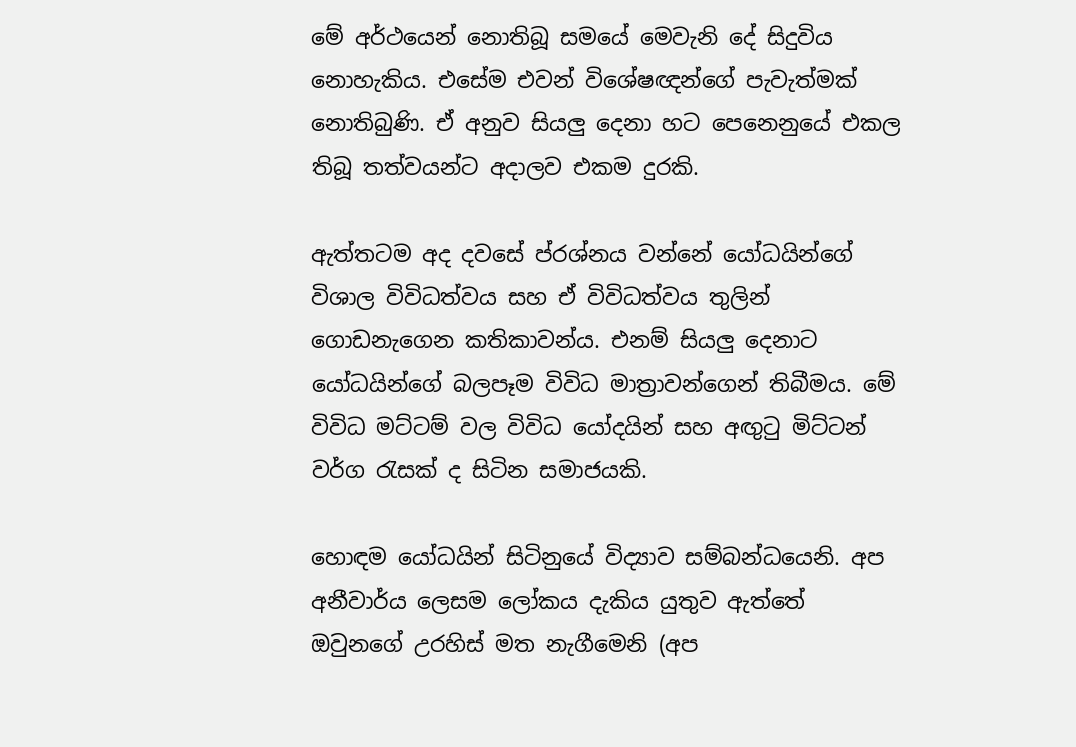මේ අර්ථයෙන් නොතිබූ සමයේ මෙවැනි දේ සිදුවිය නොහැකිය. එසේම එවන් විශේෂඥන්ගේ පැවැත්මක් නොතිබුණි. ඒ අනුව සියලු දෙනා හට පෙනෙනුයේ එකල තිබූ තත්වයන්ට අදාලව එකම දුරකි.

ඇත්තටම අද දවසේ ප්රශ්නය වන්නේ යෝධයින්ගේ විශාල විවිධත්වය සහ ඒ විවිධත්වය තුලින් ගොඩනැගෙන කතිකාවන්ය. එනම් සියලු දෙනාට යෝධයින්ගේ බලපෑම විවිධ මාත්‍රාවන්ගෙන් තිබීමය. මේ විවිධ මට්ටම් වල විවිධ යෝදයින් සහ අඟුටු මිට්ටන් වර්ග රැසක් ද සිටින සමාජයකි.

හොඳම යෝධයින් සිටිනුයේ විද්‍යාව සම්බන්ධයෙනි. අප අනීවාර්ය ලෙසම ලෝකය දැකිය යුතුව ඇත්තේ ඔවුනගේ උරහිස් මත නැගීමෙනි (අප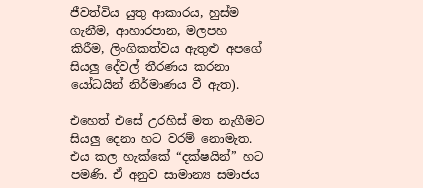ජීවත්විය යුතු ආකාරය, හුස්ම ගැනීම, ආහාරපාන, මලපහ කිරීම, ලිංගිකත්වය ඇතුළු අපගේ සියලු දේවල් තීරණය කරනා යෝධයින් නිර්මාණය වී ඇත).

එහෙත් එසේ උරහිස් මත නැගීමට සියලු දෙනා හට වරම් නොමැත. එය කල හැක්කේ “දක්ෂයින්” හට පමණි. ඒ අනුව සාමාන්‍ය සමාජය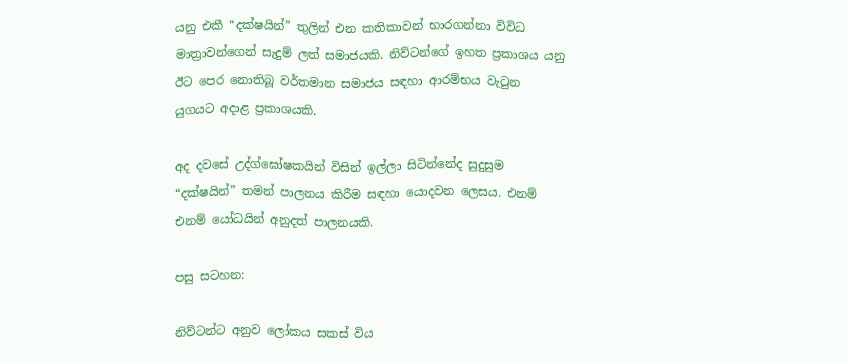යනු එකී “දක්ෂයින්” තුලින් එන කතිකාවන් භාරගන්නා විවිධ මාත්‍රාවන්ගෙන් සැදුම් ලත් සමාජයකි. නිව්ටන්ගේ ඉහත ප්‍රකාශය යනු ඊට පෙර නොතිබූ වර්තමාන සමාජය සඳහා ආරම්භය වැටුන යුගයට අදාළ ප්‍රකාශයකි.

අද දවසේ උද්ග්ඝෝෂකයින් විසින් ඉල්ලා සිටින්නේද සුදුසුම “දක්ෂයින්” තමන් පාලනය කිරීම සඳහා යොදවන ලෙසය. එනම් එනම් යෝධයින් අනුදත් පාලනයකි.

පසු සටහන:

නිව්ටන්ට අනුව ලෝකය සකස් විය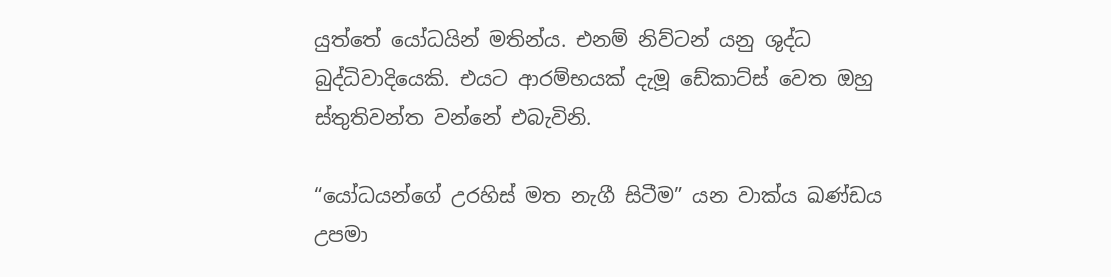යුත්තේ යෝධයින් මතින්ය. එනම් නිව්ටන් යනු ශුද්ධ බුද්ධිවාදියෙකි. එයට ආරම්භයක් දැමූ ඩේකාට්ස් වෙත ඔහු ස්තුතිවන්ත වන්නේ එබැවිනි.

“යෝධයන්ගේ උරහිස් මත නැගී සිටීම” යන වාක්ය ඛණ්ඩය උපමා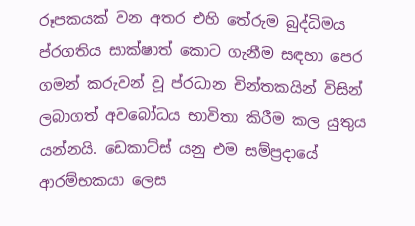රූපකයක් වන අතර එහි තේරුම බුද්ධිමය ප්රගතිය සාක්ෂාත් කොට ගැනීම සඳහා පෙර ගමන් කරුවන් වූ ප්රධාන චින්තකයින් විසින් ලබාගත් අවබෝධය භාවිතා කිරීම කල යුතුය යන්නයි. ඩෙකාට්ස් යනු එම සම්ප්‍රදායේ ආරම්භකයා ලෙස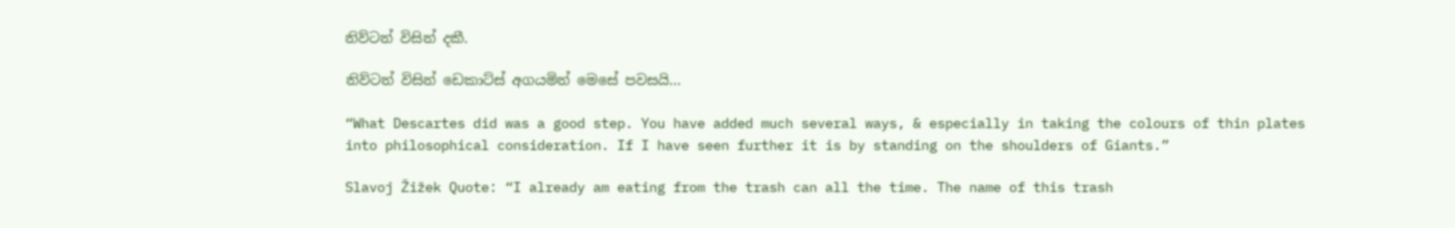නිව්ටන් විසින් දකී.

නිව්ටන් විසින් ඩෙකාට්ස් අගයමින් මෙසේ පවසයි…

“What Descartes did was a good step. You have added much several ways, & especially in taking the colours of thin plates into philosophical consideration. If I have seen further it is by standing on the shoulders of Giants.”

Slavoj Žižek Quote: “I already am eating from the trash can all the time. The name of this trash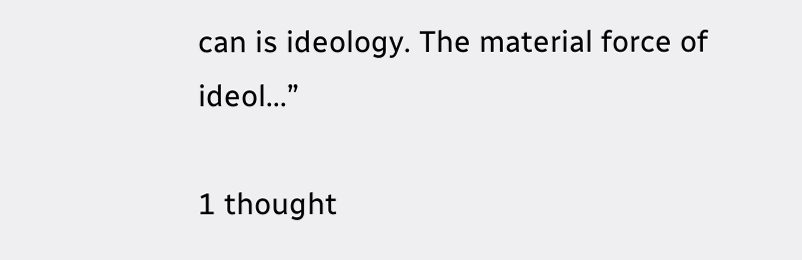can is ideology. The material force of ideol...”

1 thought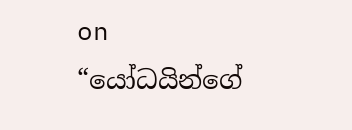on “යෝධයින්ගේ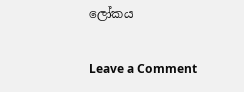ලෝකය

Leave a Comment